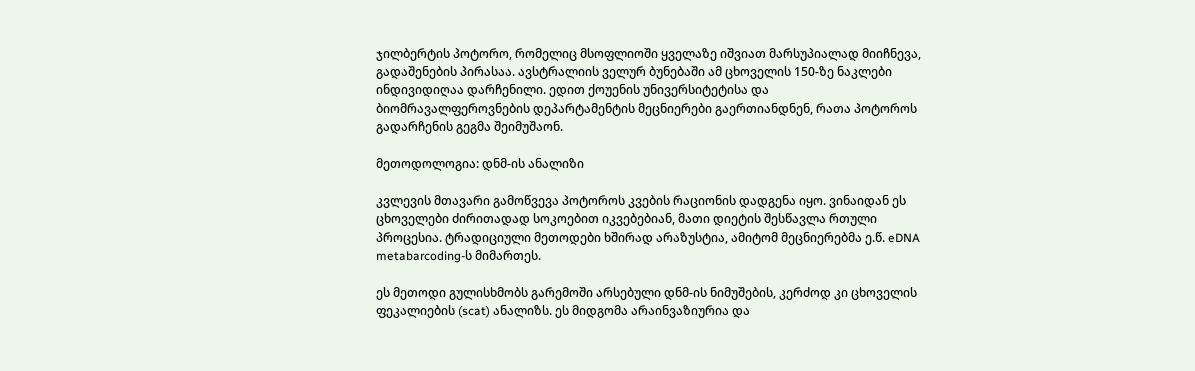ჯილბერტის პოტორო, რომელიც მსოფლიოში ყველაზე იშვიათ მარსუპიალად მიიჩნევა, გადაშენების პირასაა. ავსტრალიის ველურ ბუნებაში ამ ცხოველის 150-ზე ნაკლები ინდივიდიღაა დარჩენილი. ედით ქოუენის უნივერსიტეტისა და ბიომრავალფეროვნების დეპარტამენტის მეცნიერები გაერთიანდნენ, რათა პოტოროს გადარჩენის გეგმა შეიმუშაონ.

მეთოდოლოგია: დნმ-ის ანალიზი

კვლევის მთავარი გამოწვევა პოტოროს კვების რაციონის დადგენა იყო. ვინაიდან ეს ცხოველები ძირითადად სოკოებით იკვებებიან, მათი დიეტის შესწავლა რთული პროცესია. ტრადიციული მეთოდები ხშირად არაზუსტია, ამიტომ მეცნიერებმა ე.წ. eDNA metabarcoding-ს მიმართეს.

ეს მეთოდი გულისხმობს გარემოში არსებული დნმ-ის ნიმუშების, კერძოდ კი ცხოველის ფეკალიების (scat) ანალიზს. ეს მიდგომა არაინვაზიურია და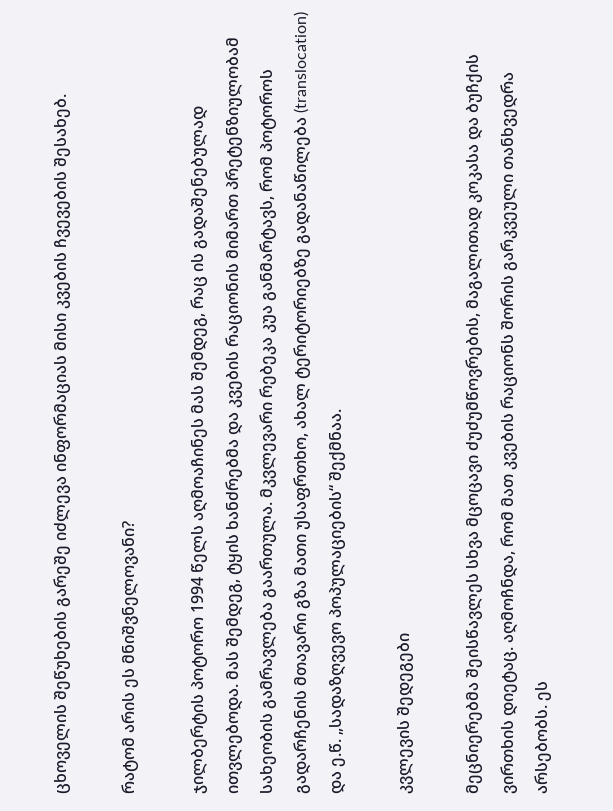ცხოველის შეწუხების გარეშე იძლევა ინფორმაციას მისი კვების ჩვევების შესახებ.

რატომ არის ეს მნიშვნელოვანი?

ჯილბერტის პოტორო 1994 წელს აღმოაჩინეს მას შემდეგ, რაც ის გადაშენებულად ითვლებოდა. მას შემდეგ, ტყის ხანძრებმა და კვების რაციონის მიმართ პრეტენზიულობამ სახეობის გამრავლება გაართულა. მკვლევარი რებეკა კუა განმარტავს, რომ პოტოროს გადარჩენის მთავარი გზა მათი უსაფრთხო, ახალ ტერიტორიებზე გადანაწილება (translocation) და ე.წ. „სადაზღვევო პოპულაციების“ შექმნაა.

კვლევის შედეგები

მეცნიერებმა შეისწავლეს სხვა მცოცავი ძუძუმწოვრების, მაგალითად კოკასა და ბუჩქის ვირთხის დიეტაც. აღმოჩნდა, რომ მათ კვების რაციონს შორის გარკვეული თანხვედრა არსებობს. ეს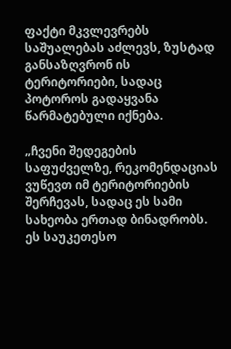ფაქტი მკვლევრებს საშუალებას აძლევს, ზუსტად განსაზღვრონ ის ტერიტორიები, სადაც პოტოროს გადაყვანა წარმატებული იქნება.

„ჩვენი შედეგების საფუძველზე, რეკომენდაციას ვუწევთ იმ ტერიტორიების შერჩევას, სადაც ეს სამი სახეობა ერთად ბინადრობს. ეს საუკეთესო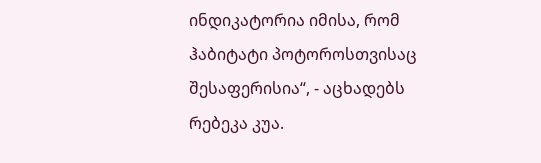ინდიკატორია იმისა, რომ ჰაბიტატი პოტოროსთვისაც შესაფერისია“, - აცხადებს რებეკა კუა.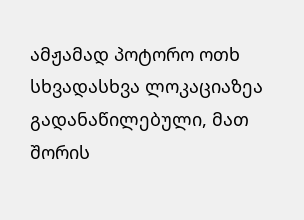ამჟამად პოტორო ოთხ სხვადასხვა ლოკაციაზეა გადანაწილებული, მათ შორის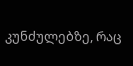კუნძულებზე, რაც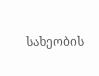სახეობის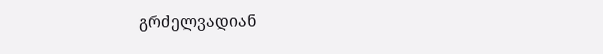გრძელვადიან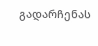გადარჩენას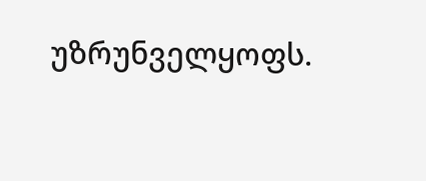უზრუნველყოფს.